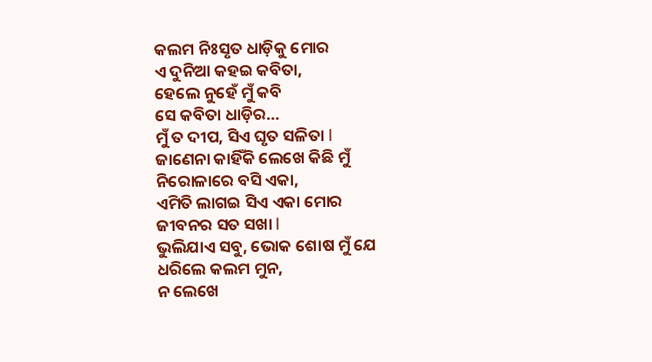କଲମ ନିଃସୃତ ଧାଡ଼ିକୁ ମୋର
ଏ ଦୁନିଆ କହଇ କବିତା,
ହେଲେ ନୁହେଁ ମୁଁ କବି
ସେ କବିତା ଧାଡ଼ିର…
ମୁଁ ତ ଦୀପ, ସିଏ ଘୃତ ସଳିତା l
ଜାଣେନା କାହିଁକି ଲେଖେ କିଛି ମୁଁ
ନିରୋଳାରେ ବସି ଏକା,
ଏମିତି ଲାଗଇ ସିଏ ଏକା ମୋର
ଜୀବନର ସତ ସଖା l
ଭୁଲିଯାଏ ସବୁ, ଭୋକ ଶୋଷ ମୁଁ ଯେ
ଧରିଲେ କଲମ ମୁନ,
ନ ଲେଖେ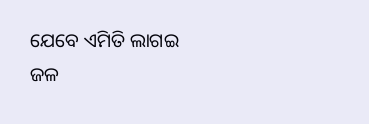ଯେବେ ଏମିତି ଲାଗଇ
ଜଳ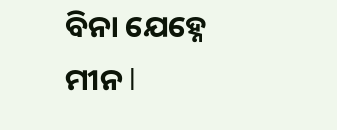ବିନା ଯେହ୍ନେ ମୀନ l